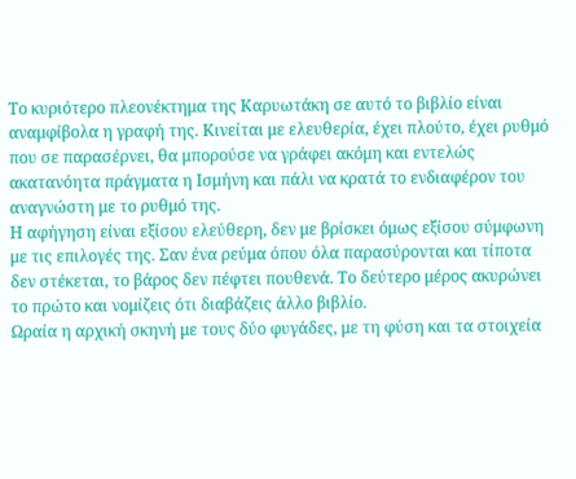Το κυριότερο πλεονέκτημα της Καρυωτάκη σε αυτό το βιβλίο είναι αναμφίβολα η γραφή της. Κινείται με ελευθερία, έχει πλούτο, έχει ρυθμό που σε παρασέρνει, θα μπορούσε να γράφει ακόμη και εντελώς ακατανόητα πράγματα η Ισμήνη και πάλι να κρατά το ενδιαφέρον του αναγνώστη με το ρυθμό της.
Η αφήγηση είναι εξίσου ελεύθερη, δεν με βρίσκει όμως εξίσου σύμφωνη με τις επιλογές της. Σαν ένα ρεύμα όπου όλα παρασύρονται και τίποτα δεν στέκεται, το βάρος δεν πέφτει πουθενά. Το δεύτερο μέρος ακυρώνει το πρώτο και νομίζεις ότι διαβάζεις άλλο βιβλίο.
Ωραία η αρχική σκηνή με τους δύο φυγάδες, με τη φύση και τα στοιχεία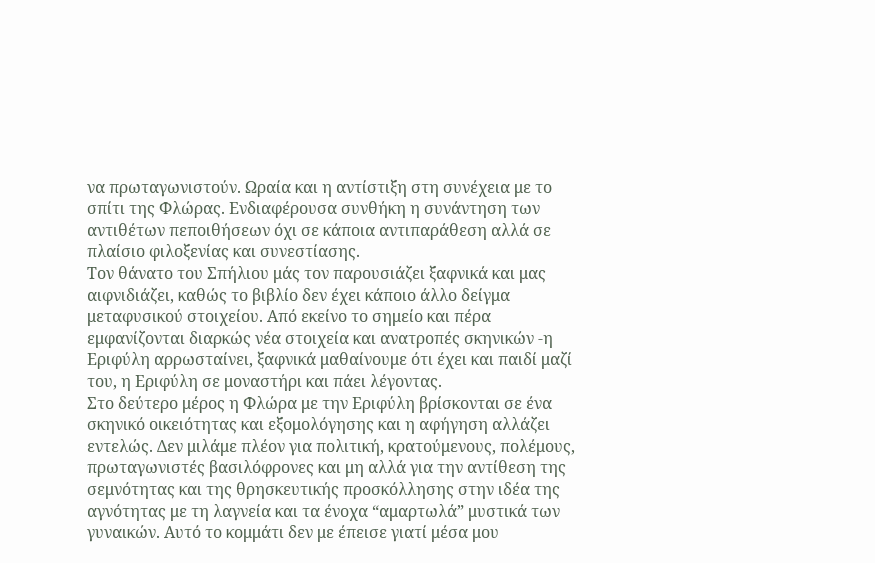να πρωταγωνιστούν. Ωραία και η αντίστιξη στη συνέχεια με το σπίτι της Φλώρας. Ενδιαφέρουσα συνθήκη η συνάντηση των αντιθέτων πεποιθήσεων όχι σε κάποια αντιπαράθεση αλλά σε πλαίσιο φιλοξενίας και συνεστίασης.
Τον θάνατο του Σπήλιου μάς τον παρουσιάζει ξαφνικά και μας αιφνιδιάζει, καθώς το βιβλίο δεν έχει κάποιο άλλο δείγμα μεταφυσικού στοιχείου. Από εκείνο το σημείο και πέρα εμφανίζονται διαρκώς νέα στοιχεία και ανατροπές σκηνικών -η Εριφύλη αρρωσταίνει, ξαφνικά μαθαίνουμε ότι έχει και παιδί μαζί του, η Εριφύλη σε μοναστήρι και πάει λέγοντας.
Στο δεύτερο μέρος η Φλώρα με την Εριφύλη βρίσκονται σε ένα σκηνικό οικειότητας και εξομολόγησης και η αφήγηση αλλάζει εντελώς. Δεν μιλάμε πλέον για πολιτική, κρατούμενους, πολέμους, πρωταγωνιστές βασιλόφρονες και μη αλλά για την αντίθεση της σεμνότητας και της θρησκευτικής προσκόλλησης στην ιδέα της αγνότητας με τη λαγνεία και τα ένοχα “αμαρτωλά” μυστικά των γυναικών. Αυτό το κομμάτι δεν με έπεισε γιατί μέσα μου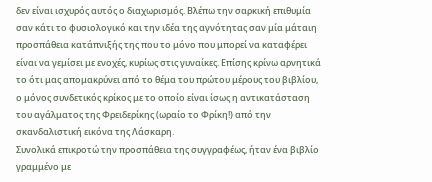δεν είναι ισχυρός αυτός ο διαχωρισμός. Βλέπω την σαρκική επιθυμία σαν κάτι το φυσιολογικό και την ιδέα της αγνότητας σαν μία μάταιη προσπάθεια κατάπνιξής της που το μόνο που μπορεί να καταφέρει είναι να γεμίσει με ενοχές, κυρίως στις γυναίκες. Επίσης κρίνω αρνητικά το ότι μας απομακρύνει από το θέμα του πρώτου μέρους του βιβλίου, ο μόνος συνδετικός κρίκος με το οποίο είναι ίσως η αντικατάσταση του αγάλματος της Φρειδερίκης (ωραίο το Φρίκη!) από την σκανδαλιστική εικόνα της Λάσκαρη.
Συνολικά επικροτώ την προσπάθεια της συγγραφέως, ήταν ένα βιβλίο γραμμένο με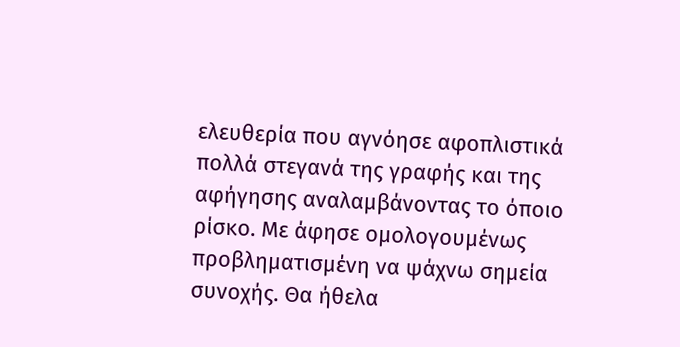ελευθερία που αγνόησε αφοπλιστικά πολλά στεγανά της γραφής και της αφήγησης αναλαμβάνοντας το όποιο ρίσκο. Με άφησε ομολογουμένως προβληματισμένη να ψάχνω σημεία συνοχής. Θα ήθελα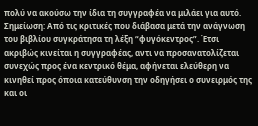πολύ να ακούσω την ίδια τη συγγραφέα να μιλάει για αυτό.
Σημείωση: Από τις κριτικές που διάβασα μετά την ανάγνωση του βιβλίου συγκράτησα τη λέξη “φυγόκεντρος”. Έτσι ακριβώς κινείται η συγγραφέας, αντι να προσανατολίζεται συνεχώς προς ένα κεντρικό θέμα, αφήνεται ελεύθερη να κινηθεί προς όποια κατεύθυνση την οδηγήσει ο συνειρμός της και οι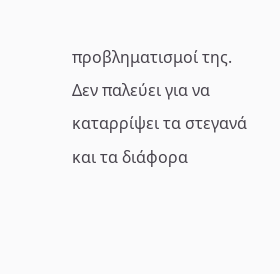προβληματισμοί της.
Δεν παλεύει για να καταρρίψει τα στεγανά και τα διάφορα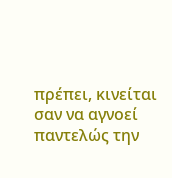πρέπει, κινείται σαν να αγνοεί παντελώς την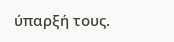ύπαρξή τους.